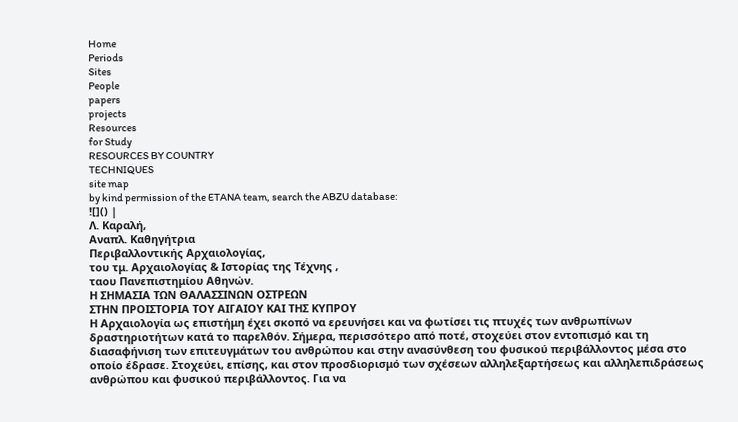Home
Periods
Sites
People
papers
projects
Resources
for Study
RESOURCES BY COUNTRY
TECHNIQUES
site map
by kind permission of the ETANA team, search the ABZU database:
![]() |
Λ. Καραλή,
Αναπλ. Καθηγήτρια
Περιβαλλοντικής Αρχαιολογίας,
του τμ. Αρχαιολογίας & Ιστορίας της Τέχνης ,
ταου Πανεπιστημίου Αθηνών.
Η ΣΗΜΑΣΙΑ ΤΩΝ ΘΑΛΑΣΣΙΝΩΝ ΟΣΤΡΕΩΝ
ΣΤΗΝ ΠΡΟΙΣΤΟΡΙΑ ΤΟΥ ΑΙΓΑΙΟΥ ΚΑΙ ΤΗΣ ΚΥΠΡΟΥ
Η Αρχαιολογία ως επιστήμη έχει σκοπό να ερευνήσει και να φωτίσει τις πτυχές των ανθρωπίνων δραστηριοτήτων κατά το παρελθόν. Σήμερα, περισσότερο από ποτέ, στοχεύει στον εντοπισμό και τη διασαφήνιση των επιτευγμάτων του ανθρώπου και στην ανασύνθεση του φυσικού περιβάλλοντος μέσα στο οποίο έδρασε. Στοχεύει, επίσης, και στον προσδιορισμό των σχέσεων αλληλεξαρτήσεως και αλληλεπιδράσεως ανθρώπου και φυσικού περιβάλλοντος. Για να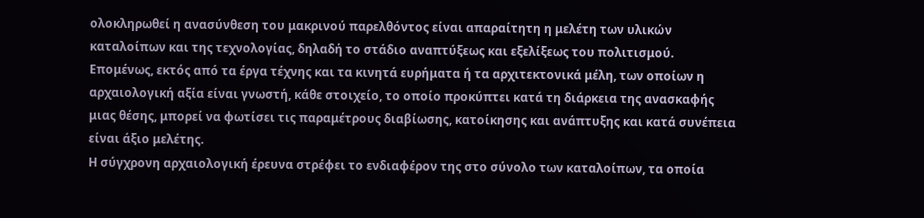ολοκληρωθεί η ανασύνθεση του μακρινού παρελθόντος είναι απαραίτητη η μελέτη των υλικών καταλοίπων και της τεχνολογίας, δηλαδή το στάδιο αναπτύξεως και εξελίξεως του πολιτισμού. Επομένως, εκτός από τα έργα τέχνης και τα κινητά ευρήματα ή τα αρχιτεκτονικά μέλη, των οποίων η αρχαιολογική αξία είναι γνωστή, κάθε στοιχείο, το οποίο προκύπτει κατά τη διάρκεια της ανασκαφής μιας θέσης, μπορεί να φωτίσει τις παραμέτρους διαβίωσης, κατοίκησης και ανάπτυξης και κατά συνέπεια είναι άξιο μελέτης.
Η σύγχρονη αρχαιολογική έρευνα στρέφει το ενδιαφέρον της στο σύνολο των καταλοίπων, τα οποία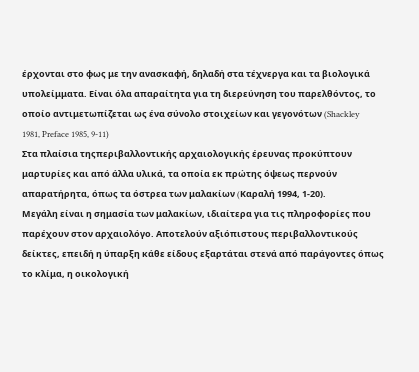έρχονται στο φως με την ανασκαφή, δηλαδή στα τέχνεργα και τα βιολογικά υπολείμματα. Είναι όλα απαραίτητα για τη διερεύνηση του παρελθόντος, το οποίο αντιμετωπίζεται ως ένα σύνολο στοιχείων και γεγονότων (Shackley 1981, Preface 1985, 9-11)
Στα πλαίσια τηςπεριβαλλοντικής αρχαιολογικής έρευνας προκύπτουν μαρτυρίες και από άλλα υλικά, τα οποία εκ πρώτης όψεως περνούν απαρατήρητα, όπως τα όστρεα των μαλακίων (Kαραλή 1994, 1-20).
Μεγάλη είναι η σημασία των μαλακίων, ιδιαίτερα για τις πληροφορίες που παρέχουν στον αρχαιολόγο. Αποτελούν αξιόπιστους περιβαλλοντικούς δείκτες, επειδή η ύπαρξη κάθε είδους εξαρτάται στενά από παράγοντες όπως το κλίμα, η οικολογική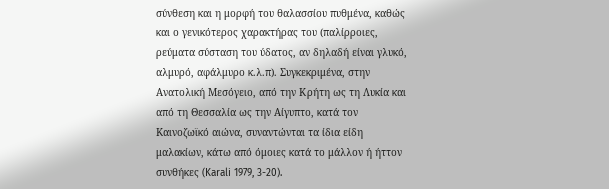σύνθεση και η μορφή του θαλασσίου πυθμένα, καθώς και ο γενικότερος χαρακτήρας του (παλίρροιες, ρεύματα σύσταση του ύδατος, αν δηλαδή είναι γλυκό, αλμυρό, αφάλμυρο κ.λ.π). Συγκεκριμένα, στην Ανατολική Μεσόγειο, από την Κρήτη ως τη Λυκία και από τη Θεσσαλία ως την Αίγυπτο, κατά τον Kαινοζωϊκό αιώνα, συναντώνται τα ίδια είδη μαλακίων, κάτω από όμοιες κατά το μάλλον ή ήττον συνθήκες (Karali 1979, 3-20).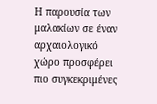Η παρουσία των μαλακίων σε έναν αρχαιολογικό χώρο προσφέρει πιο συγκεκριμένες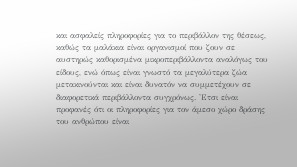και ασφαλείς πληροφορίες για το περιβάλλον της θέσεως, καθώς τα μαλάκια είναι οργανισμοί που ζουν σε αυστηρώς καθορισμένα μικροπεριβάλλοντα αναλόγως του είδους, ενώ όπως είναι γνωστό τα μεγαλύτερα ζώα μετακινούνται και είναι δυνατόν να συμμετέχουν σε διαφορετικά περιβάλλοντα συγχρόνως. 'Ετσι είναι προφανές ότι οι πληροφορίες για τον άμεσο χώρο δράσης του ανθρώπου είναι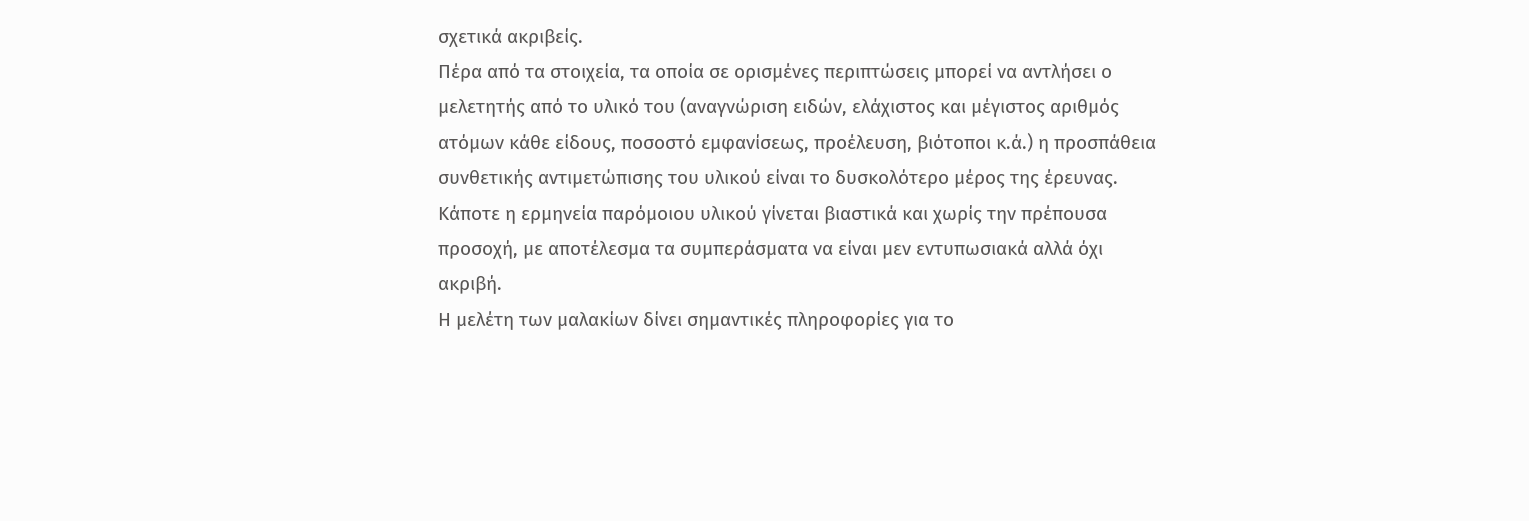σχετικά ακριβείς.
Πέρα από τα στοιχεία, τα οποία σε ορισμένες περιπτώσεις μπορεί να αντλήσει ο μελετητής από το υλικό του (αναγνώριση ειδών, ελάχιστος και μέγιστος αριθμός ατόμων κάθε είδους, ποσοστό εμφανίσεως, προέλευση, βιότοποι κ.ά.) η προσπάθεια συνθετικής αντιμετώπισης του υλικού είναι το δυσκολότερο μέρος της έρευνας. Κάποτε η ερμηνεία παρόμοιου υλικού γίνεται βιαστικά και χωρίς την πρέπουσα προσοχή, με αποτέλεσμα τα συμπεράσματα να είναι μεν εντυπωσιακά αλλά όχι ακριβή.
Η μελέτη των μαλακίων δίνει σημαντικές πληροφορίες για το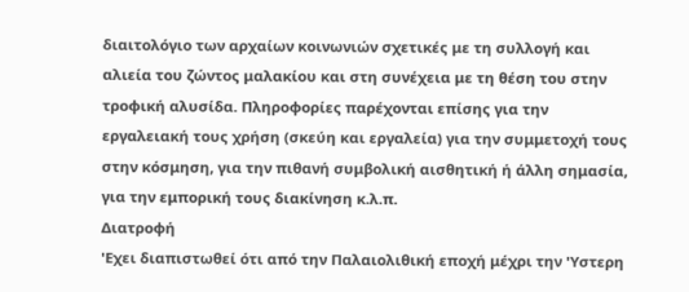διαιτολόγιο των αρχαίων κοινωνιών σχετικές με τη συλλογή και αλιεία του ζώντος μαλακίου και στη συνέχεια με τη θέση του στην τροφική αλυσίδα. Πληροφορίες παρέχονται επίσης για την εργαλειακή τους χρήση (σκεύη και εργαλεία) για την συμμετοχή τους στην κόσμηση, για την πιθανή συμβολική αισθητική ή άλλη σημασία, για την εμπορική τους διακίνηση κ.λ.π.
Διατροφή
'Εχει διαπιστωθεί ότι από την Παλαιολιθική εποχή μέχρι την 'Υστερη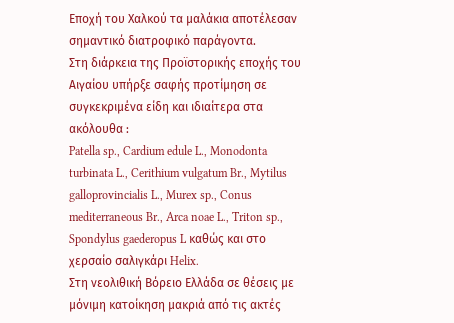Εποχή του Χαλκού τα μαλάκια αποτέλεσαν σημαντικό διατροφικό παράγοντα.
Στη διάρκεια της Προϊστορικής εποχής του Αιγαίου υπήρξε σαφής προτίμηση σε συγκεκριμένα είδη και ιδιαίτερα στα ακόλουθα :
Patella sp., Cardium edule L., Monodonta turbinata L., Cerithium vulgatum Br., Mytilus galloprovincialis L., Murex sp., Conus mediterraneous Br., Arca noae L., Triton sp., Spondylus gaederopus L καθώς και στο χερσαίο σαλιγκάρι Helix.
Στη νεολιθική Βόρειο Ελλάδα σε θέσεις με μόνιμη κατοίκηση μακριά από τις ακτές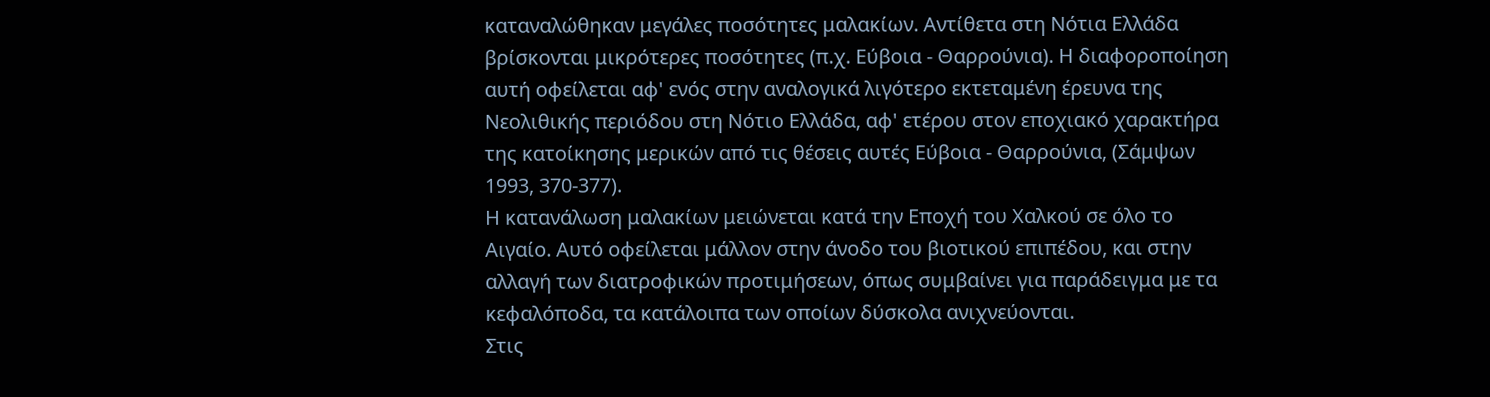καταναλώθηκαν μεγάλες ποσότητες μαλακίων. Αντίθετα στη Νότια Ελλάδα βρίσκονται μικρότερες ποσότητες (π.χ. Εύβοια - Θαρρούνια). Η διαφοροποίηση αυτή οφείλεται αφ' ενός στην αναλογικά λιγότερο εκτεταμένη έρευνα της Νεολιθικής περιόδου στη Νότιο Ελλάδα, αφ' ετέρου στον εποχιακό χαρακτήρα της κατοίκησης μερικών από τις θέσεις αυτές Εύβοια - Θαρρούνια, (Σάμψων 1993, 370-377).
Η κατανάλωση μαλακίων μειώνεται κατά την Εποχή του Χαλκού σε όλο το Αιγαίο. Αυτό οφείλεται μάλλον στην άνοδο του βιοτικού επιπέδου, και στην αλλαγή των διατροφικών προτιμήσεων, όπως συμβαίνει για παράδειγμα με τα κεφαλόποδα, τα κατάλοιπα των οποίων δύσκολα ανιχνεύονται.
Στις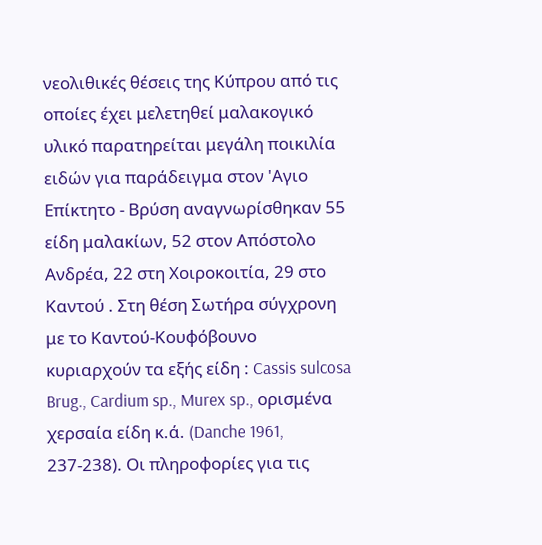νεολιθικές θέσεις της Κύπρου από τις οποίες έχει μελετηθεί μαλακογικό υλικό παρατηρείται μεγάλη ποικιλία ειδών για παράδειγμα στον 'Αγιο Επίκτητο - Βρύση αναγνωρίσθηκαν 55 είδη μαλακίων, 52 στον Απόστολο Ανδρέα, 22 στη Χοιροκοιτία, 29 στο Καντού . Στη θέση Σωτήρα σύγχρονη με το Καντού-Κουφόβουνο κυριαρχούν τα εξής είδη : Cassis sulcosa Brug., Cardium sp., Murex sp., ορισμένα χερσαία είδη κ.ά. (Danche 1961, 237-238). Οι πληροφορίες για τις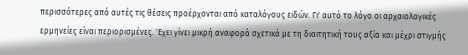περισσότερες από αυτές τις θέσεις προέρχονται από καταλόγους ειδών. Γι' αυτό το λόγο οι αρχαιολογικές ερμηνείες είναι περιορισμένες. 'Εχει γίνει μικρή αναφορά σχετικά με τη διαιτητική τους αξία και μέχρι στιγμής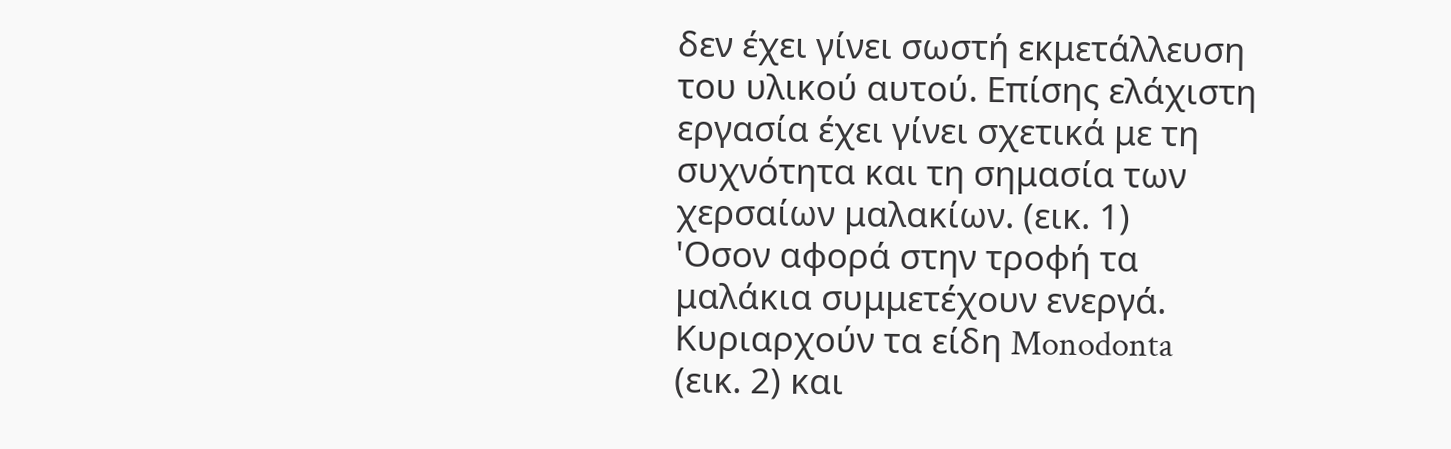δεν έχει γίνει σωστή εκμετάλλευση του υλικού αυτού. Επίσης ελάχιστη εργασία έχει γίνει σχετικά με τη συχνότητα και τη σημασία των χερσαίων μαλακίων. (εικ. 1)
'Οσον αφορά στην τροφή τα μαλάκια συμμετέχουν ενεργά. Κυριαρχούν τα είδη Monodonta
(εικ. 2) και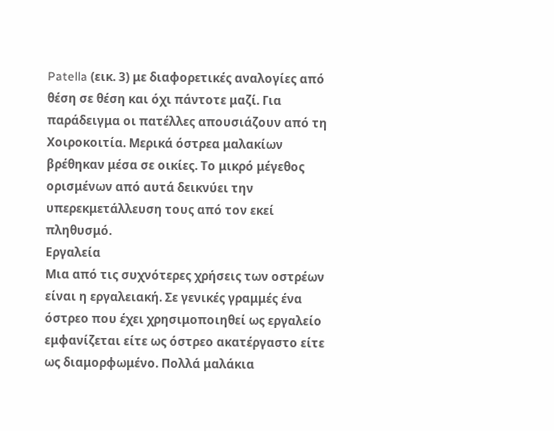Patella (εικ. 3) με διαφορετικές αναλογίες από θέση σε θέση και όχι πάντοτε μαζί. Για παράδειγμα οι πατέλλες απουσιάζουν από τη Χοιροκοιτία. Μερικά όστρεα μαλακίων βρέθηκαν μέσα σε οικίες. Το μικρό μέγεθος ορισμένων από αυτά δεικνύει την υπερεκμετάλλευση τους από τον εκεί πληθυσμό.
Εργαλεία
Μια από τις συχνότερες χρήσεις των οστρέων είναι η εργαλειακή. Σε γενικές γραμμές ένα όστρεο που έχει χρησιμοποιηθεί ως εργαλείο εμφανίζεται είτε ως όστρεο ακατέργαστο είτε ως διαμορφωμένο. Πολλά μαλάκια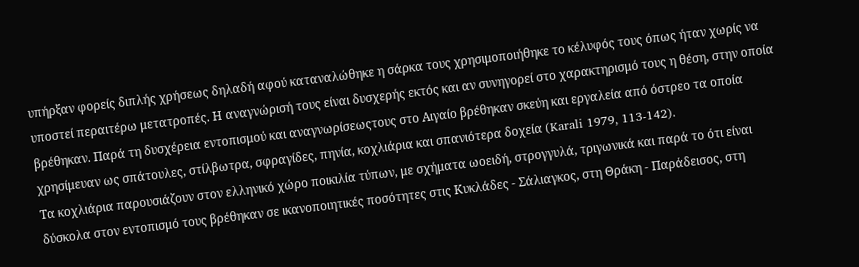υπήρξαν φορείς διπλής χρήσεως δηλαδή αφού καταναλώθηκε η σάρκα τους χρησιμοποιήθηκε το κέλυφός τους όπως ήταν χωρίς να υποστεί περαιτέρω μετατροπές. Η αναγνώρισή τους είναι δυσχερής εκτός και αν συνηγορεί στο χαρακτηρισμό τους η θέση, στην οποία βρέθηκαν. Παρά τη δυσχέρεια εντοπισμού και αναγνωρίσεωςτους στο Αιγαίο βρέθηκαν σκεύη και εργαλεία από όστρεο τα οποία χρησίμευαν ως σπάτουλες, στίλβωτρα, σφραγίδες, πηνία, κοχλιάρια και σπανιότερα δοχεία (Karali 1979, 113-142).
Τα κοχλιάρια παρουσιάζουν στον ελληνικό χώρο ποικιλία τύπων, με σχήματα ωοειδή, στρογγυλά, τριγωνικά και παρά το ότι είναι δύσκολα στον εντοπισμό τους βρέθηκαν σε ικανοποιητικές ποσότητες στις Κυκλάδες - Σάλιαγκος, στη Θράκη - Παράδεισος, στη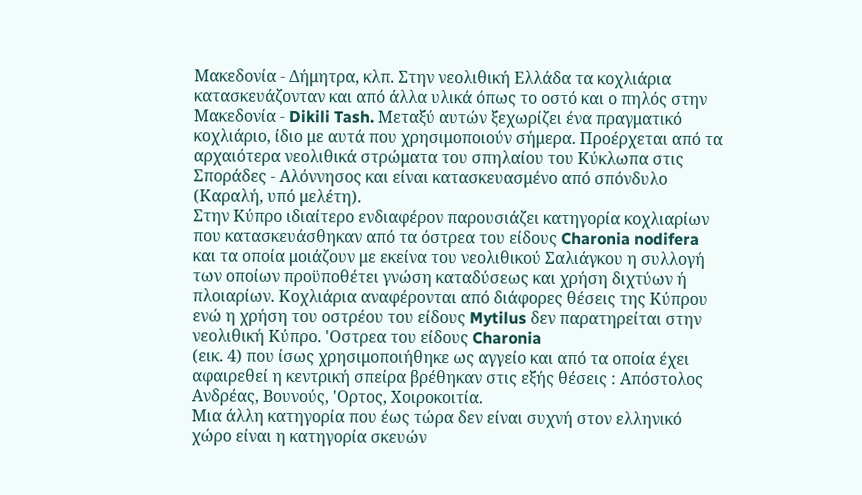Μακεδονία - Δήμητρα, κλπ. Στην νεολιθική Ελλάδα τα κοχλιάρια κατασκευάζονταν και από άλλα υλικά όπως το οστό και ο πηλός στην Μακεδονία - Dikili Tash. Μεταξύ αυτών ξεχωρίζει ένα πραγματικό κοχλιάριο, ίδιο με αυτά που χρησιμοποιούν σήμερα. Προέρχεται από τα αρχαιότερα νεολιθικά στρώματα του σπηλαίου του Κύκλωπα στις Σποράδες - Αλόννησος και είναι κατασκευασμένο από σπόνδυλο (Καραλή, υπό μελέτη).
Στην Κύπρο ιδιαίτερο ενδιαφέρον παρουσιάζει κατηγορία κοχλιαρίων που κατασκευάσθηκαν από τα όστρεα του είδους Charonia nodifera και τα οποία μοιάζουν με εκείνα του νεολιθικού Σαλιάγκου η συλλογή των οποίων προϋποθέτει γνώση καταδύσεως και χρήση διχτύων ή πλοιαρίων. Κοχλιάρια αναφέρονται από διάφορες θέσεις της Κύπρου ενώ η χρήση του οστρέου του είδους Mytilus δεν παρατηρείται στην νεολιθική Κύπρο. 'Οστρεα του είδους Charonia
(εικ. 4) που ίσως χρησιμοποιήθηκε ως αγγείο και από τα οποία έχει αφαιρεθεί η κεντρική σπείρα βρέθηκαν στις εξής θέσεις : Απόστολος Ανδρέας, Βουνούς, 'Ορτος, Χοιροκοιτία.
Μια άλλη κατηγορία που έως τώρα δεν είναι συχνή στον ελληνικό χώρο είναι η κατηγορία σκευών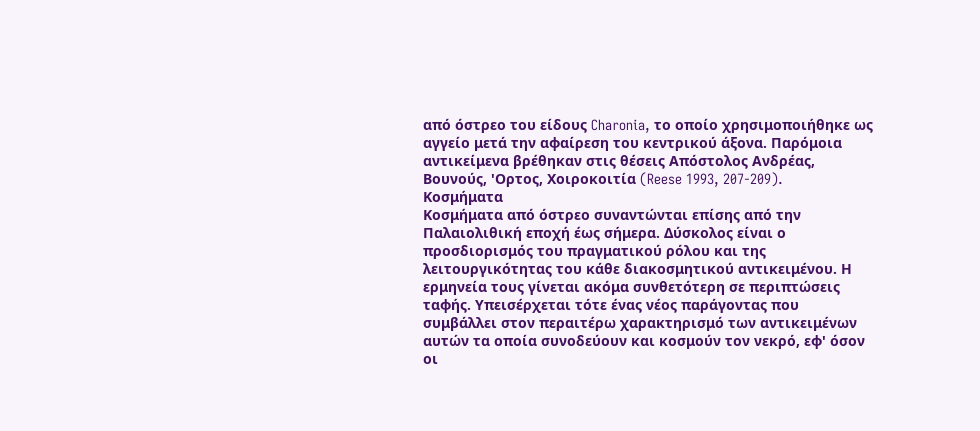από όστρεο του είδους Charonia, το οποίο χρησιμοποιήθηκε ως αγγείο μετά την αφαίρεση του κεντρικού άξονα. Παρόμοια αντικείμενα βρέθηκαν στις θέσεις Απόστολος Ανδρέας, Βουνούς, 'Ορτος, Χοιροκοιτία (Reese 1993, 207-209).
Κοσμήματα
Κοσμήματα από όστρεο συναντώνται επίσης από την Παλαιολιθική εποχή έως σήμερα. Δύσκολος είναι ο προσδιορισμός του πραγματικού ρόλου και της λειτουργικότητας του κάθε διακοσμητικού αντικειμένου. Η ερμηνεία τους γίνεται ακόμα συνθετότερη σε περιπτώσεις ταφής. Υπεισέρχεται τότε ένας νέος παράγοντας που συμβάλλει στον περαιτέρω χαρακτηρισμό των αντικειμένων αυτών τα οποία συνοδεύουν και κοσμούν τον νεκρό, εφ' όσον οι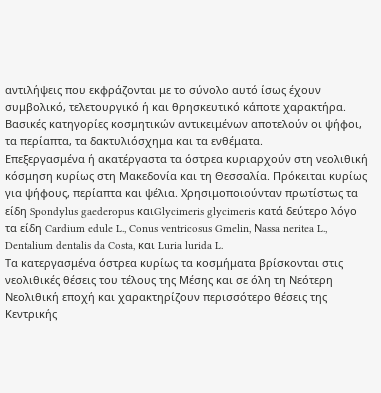αντιλήψεις που εκφράζονται με το σύνολο αυτό ίσως έχουν συμβολικό, τελετουργικό ή και θρησκευτικό κάποτε χαρακτήρα.
Βασικές κατηγορίες κοσμητικών αντικειμένων αποτελούν οι ψήφοι, τα περίαπτα, τα δακτυλιόσχημα και τα ενθέματα.
Επεξεργασμένα ή ακατέργαστα τα όστρεα κυριαρχούν στη νεολιθική κόσμηση κυρίως στη Μακεδονία και τη Θεσσαλία. Πρόκειται κυρίως για ψήφους, περίαπτα και ψέλια. Χρησιμοποιούνταν πρωτίστως τα είδη Spondylus gaederopus καιGlycimeris glycimeris κατά δεύτερο λόγο τα είδη Cardium edule L., Conus ventricosus Gmelin, Νassa neritea L., Dentalium dentalis da Costa, και Luria lurida L.
Τα κατεργασμένα όστρεα κυρίως τα κοσμήματα βρίσκονται στις νεολιθικές θέσεις του τέλους της Μέσης και σε όλη τη Νεότερη Νεολιθική εποχή και χαρακτηρίζουν περισσότερο θέσεις της Κεντρικής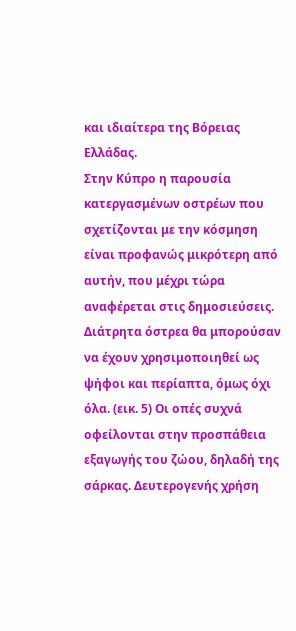και ιδιαίτερα της Βόρειας Ελλάδας.
Στην Κύπρο η παρουσία κατεργασμένων οστρέων που σχετίζονται με την κόσμηση είναι προφανώς μικρότερη από αυτήν, που μέχρι τώρα αναφέρεται στις δημοσιεύσεις. Διάτρητα όστρεα θα μπορούσαν να έχουν χρησιμοποιηθεί ως ψήφοι και περίαπτα, όμως όχι όλα. (εικ. 5) Οι οπές συχνά οφείλονται στην προσπάθεια εξαγωγής του ζώου, δηλαδή της σάρκας. Δευτερογενής χρήση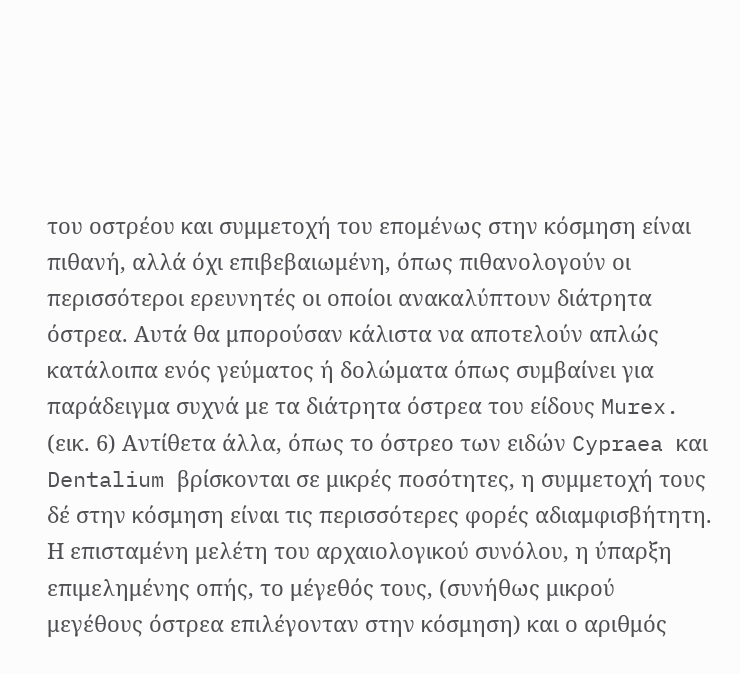του οστρέου και συμμετοχή του επομένως στην κόσμηση είναι πιθανή, αλλά όχι επιβεβαιωμένη, όπως πιθανολογούν οι περισσότεροι ερευνητές οι οποίοι ανακαλύπτουν διάτρητα όστρεα. Αυτά θα μπορούσαν κάλιστα να αποτελούν απλώς κατάλοιπα ενός γεύματος ή δολώματα όπως συμβαίνει για παράδειγμα συχνά με τα διάτρητα όστρεα του είδους Murex. (εικ. 6) Αντίθετα άλλα, όπως το όστρεο των ειδών Cypraea και Dentalium βρίσκονται σε μικρές ποσότητες, η συμμετοχή τους δέ στην κόσμηση είναι τις περισσότερες φορές αδιαμφισβήτητη. Η επισταμένη μελέτη του αρχαιολογικού συνόλου, η ύπαρξη επιμελημένης οπής, το μέγεθός τους, (συνήθως μικρού μεγέθους όστρεα επιλέγονταν στην κόσμηση) και ο αριθμός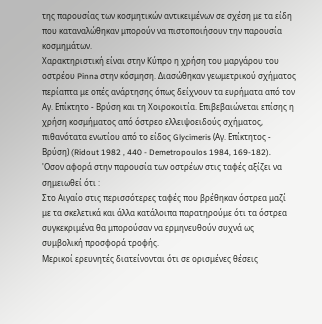της παρουσίας των κοσμητικών αντικειμένων σε σχέση με τα είδη που καταναλώθηκαν μπορούν να πιστοποιήσουν την παρουσία κοσμημάτων.
Χαρακτηριστική είναι στην Κύπρο η χρήση του μαργάρου του οστρέου Pinna στην κόσμηση. Διασώθηκαν γεωμετρικού σχήματος περίαπτα με οπές ανάρτησης όπως δείχνουν τα ευρήματα από τον Αγ. Επίκτητο - Βρύση και τη Χοιροκοιτία. Επιβεβαιώνεται επίσης η χρήση κοσμήματος από όστρεο ελλειψοειδούς σχήματος, πιθανότατα ενωτίου από το είδος Glycimeris (Αγ. Επίκτητος - Βρύση) (Ridout 1982 , 440 - Demetropoulos 1984, 169-182).
'Οσον αφορά στην παρουσία των οστρέων στις ταφές αξίζει να σημειωθεί ότι :
Στο Αιγαίο στις περισσότερες ταφές που βρέθηκαν όστρεα μαζί με τα σκελετικά και άλλα κατάλοιπα παρατηρούμε ότι τα όστρεα συγκεκριμένα θα μπορούσαν να ερμηνευθούν συχνά ως συμβολική προσφορά τροφής.
Μερικοί ερευνητές διατείνονται ότι σε ορισμένες θέσεις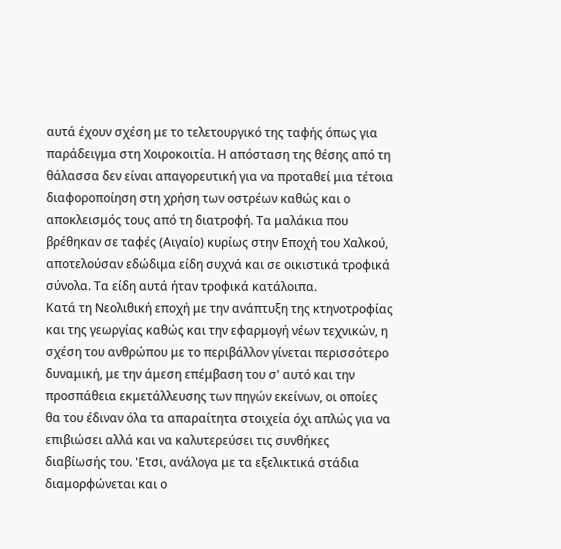αυτά έχουν σχέση με το τελετουργικό της ταφής όπως για παράδειγμα στη Χοιροκοιτία. Η απόσταση της θέσης από τη θάλασσα δεν είναι απαγορευτική για να προταθεί μια τέτοια διαφοροποίηση στη χρήση των οστρέων καθώς και ο αποκλεισμός τους από τη διατροφή. Τα μαλάκια που βρέθηκαν σε ταφές (Αιγαίο) κυρίως στην Εποχή του Χαλκού, αποτελούσαν εδώδιμα είδη συχνά και σε οικιστικά τροφικά σύνολα. Τα είδη αυτά ήταν τροφικά κατάλοιπα.
Κατά τη Νεολιθική εποχή με την ανάπτυξη της κτηνοτροφίας και της γεωργίας καθώς και την εφαρμογή νέων τεχνικών, η σχέση του ανθρώπου με το περιβάλλον γίνεται περισσότερο δυναμική, με την άμεση επέμβαση του σ' αυτό και την προσπάθεια εκμετάλλευσης των πηγών εκείνων, οι οποίες θα του έδιναν όλα τα απαραίτητα στοιχεία όχι απλώς για να επιβιώσει αλλά και να καλυτερεύσει τις συνθήκες διαβίωσής του. 'Ετσι, ανάλογα με τα εξελικτικά στάδια διαμορφώνεται και ο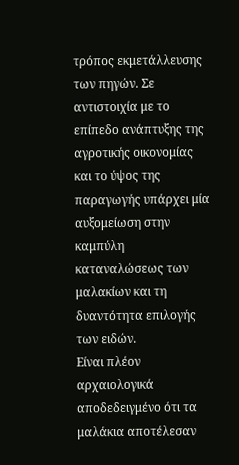τρόπος εκμετάλλευσης των πηγών. Σε αντιστοιχία με το επίπεδο ανάπτυξης της αγροτικής οικονομίας και το ύψος της παραγωγής υπάρχει μία αυξομείωση στην καμπύλη καταναλώσεως των μαλακίων και τη δυαντότητα επιλογής των ειδών.
Είναι πλέον αρχαιολογικά αποδεδειγμένο ότι τα μαλάκια αποτέλεσαν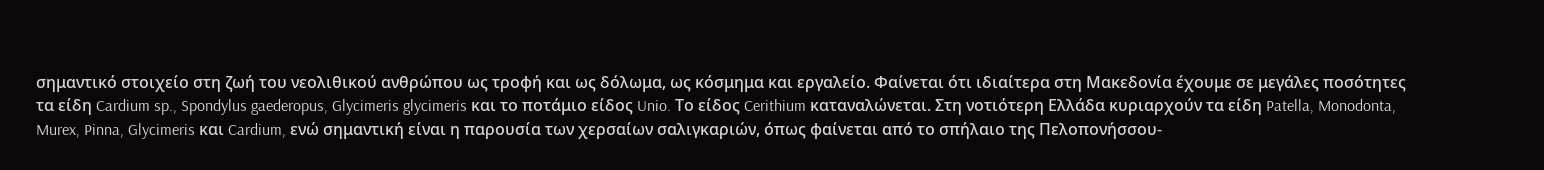σημαντικό στοιχείο στη ζωή του νεολιθικού ανθρώπου ως τροφή και ως δόλωμα, ως κόσμημα και εργαλείο. Φαίνεται ότι ιδιαίτερα στη Μακεδονία έχουμε σε μεγάλες ποσότητες τα είδη Cardium sp., Spondylus gaederopus, Glycimeris glycimeris και το ποτάμιο είδος Unio. Το είδος Cerithium καταναλώνεται. Στη νοτιότερη Ελλάδα κυριαρχούν τα είδη Patella, Monodonta, Murex, Pinna, Glycimeris και Cardium, ενώ σημαντική είναι η παρουσία των χερσαίων σαλιγκαριών, όπως φαίνεται από το σπήλαιο της Πελοπονήσσου-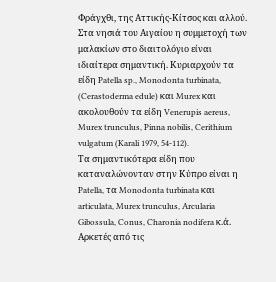Φράγχθι, της Αττικής-Κίτσος και αλλού. Στα νησιά του Αιγαίου η συμμετοχή των μαλακίων στο διαιτολόγιο είναι ιδιαίτερα σημαντική. Κυριαρχούν τα είδη Patella sp., Monodonta turbinata, (Cerastoderma edule) και Murex και ακολουθούν τα είδη Venerupis aereus, Murex trunculus, Pinna nobilis, Cerithium vulgatum (Karali 1979, 54-112).
Τα σημαντικότερα είδη που καταναλώνονταν στην Κύπρο είναι η Patella, τα Monodonta turbinata και articulata, Murex trunculus, Arcularia Gibossula, Conus, Charonia nodifera κ.ά.
Αρκετές από τις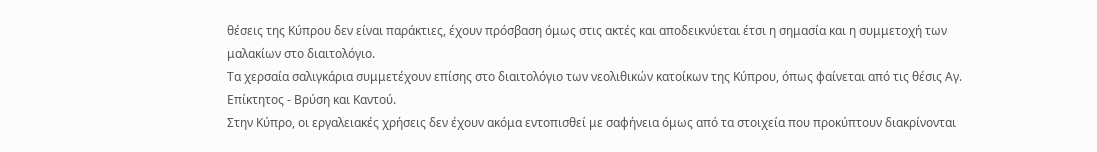θέσεις της Κύπρου δεν είναι παράκτιες, έχουν πρόσβαση όμως στις ακτές και αποδεικνύεται έτσι η σημασία και η συμμετοχή των μαλακίων στο διαιτολόγιο.
Τα χερσαία σαλιγκάρια συμμετέχουν επίσης στο διαιτολόγιο των νεολιθικών κατοίκων της Κύπρου, όπως φαίνεται από τις θέσις Αγ. Επίκτητος - Βρύση και Καντού.
Στην Κύπρο, οι εργαλειακές χρήσεις δεν έχουν ακόμα εντοπισθεί με σαφήνεια όμως από τα στοιχεία που προκύπτουν διακρίνονται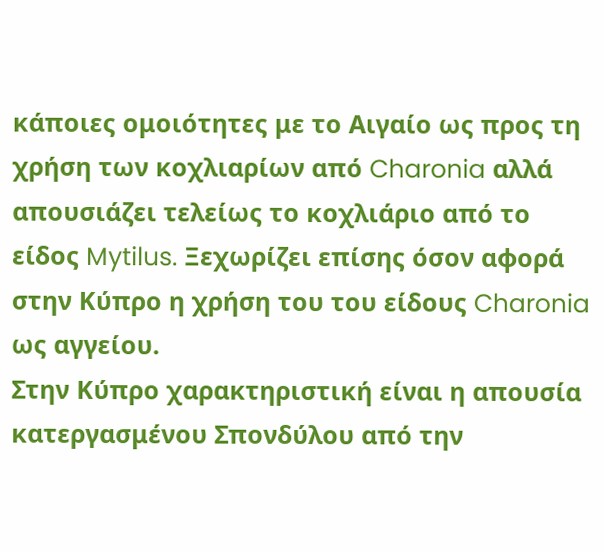κάποιες ομοιότητες με το Αιγαίο ως προς τη χρήση των κοχλιαρίων από Charonia αλλά απουσιάζει τελείως το κοχλιάριο από το είδος Mytilus. Ξεχωρίζει επίσης όσον αφορά στην Κύπρο η χρήση του του είδους Charonia ως αγγείου.
Στην Κύπρο χαρακτηριστική είναι η απουσία κατεργασμένου Σπονδύλου από την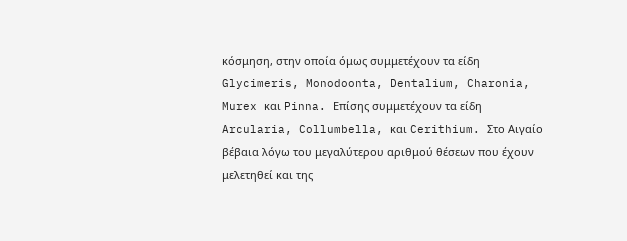κόσμηση, στην οποία όμως συμμετέχουν τα είδη Glycimeris, Monodoonta, Dentalium, Charonia, Murex και Pinna. Επίσης συμμετέχουν τα είδη Arcularia, Collumbella, και Cerithium. Στο Αιγαίο βέβαια λόγω του μεγαλύτερου αριθμού θέσεων που έχουν μελετηθεί και της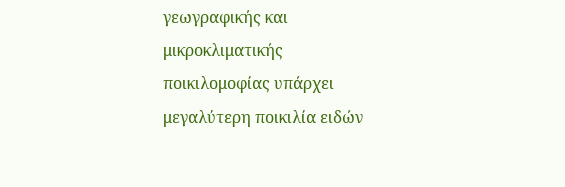γεωγραφικής και μικροκλιματικής ποικιλομοφίας υπάρχει μεγαλύτερη ποικιλία ειδών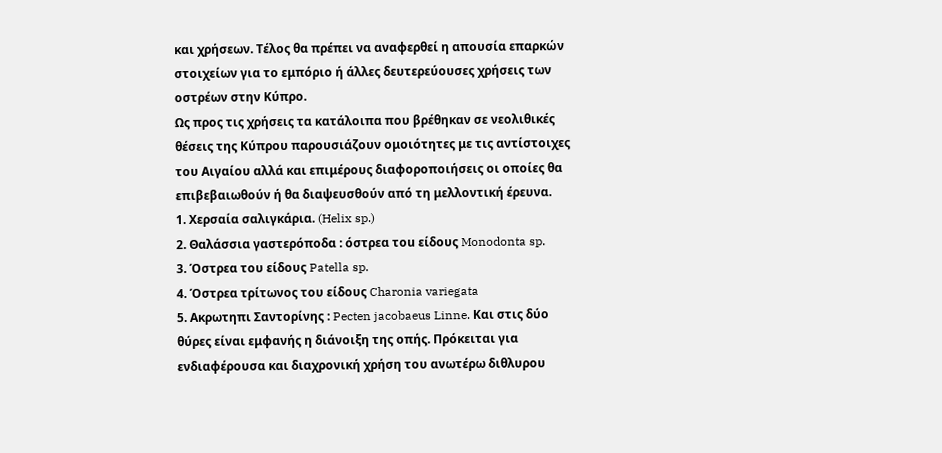και χρήσεων. Τέλος θα πρέπει να αναφερθεί η απουσία επαρκών στοιχείων για το εμπόριο ή άλλες δευτερεύουσες χρήσεις των οστρέων στην Κύπρο.
Ως προς τις χρήσεις τα κατάλοιπα που βρέθηκαν σε νεολιθικές θέσεις της Κύπρου παρουσιάζουν ομοιότητες με τις αντίστοιχες του Αιγαίου αλλά και επιμέρους διαφοροποιήσεις οι οποίες θα επιβεβαιωθούν ή θα διαψευσθούν από τη μελλοντική έρευνα.
1. Χερσαία σαλιγκάρια. (Helix sp.)
2. Θαλάσσια γαστερόποδα : όστρεα τou είδους Monodonta sp.
3. Όστρεα του είδους Patella sp.
4. Όστρεα τρίτωνος του είδους Charonia variegata
5. Ακρωτηπι Σαντορίνης : Pecten jacobaeus Linne. Και στις δύο θύρες είναι εμφανής η διάνοιξη της οπής. Πρόκειται για ενδιαφέρουσα και διαχρονική χρήση του ανωτέρω διθλυρου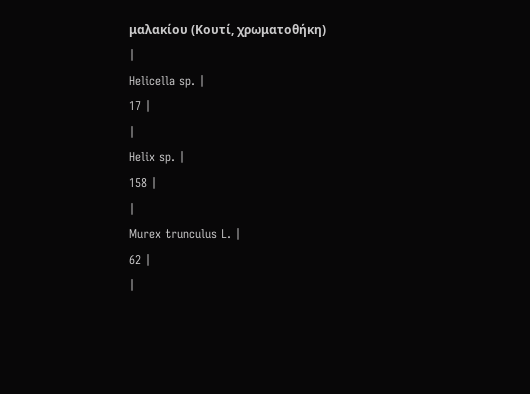μαλακίου (Κουτί, χρωματοθήκη)
|
Helicella sp. |
17 |
|
Helix sp. |
158 |
|
Murex trunculus L. |
62 |
|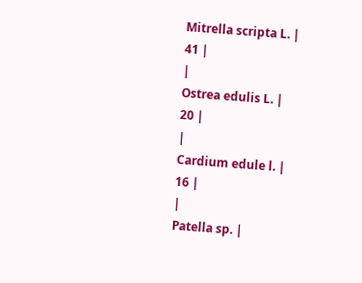Mitrella scripta L. |
41 |
|
Ostrea edulis L. |
20 |
|
Cardium edule l. |
16 |
|
Patella sp. |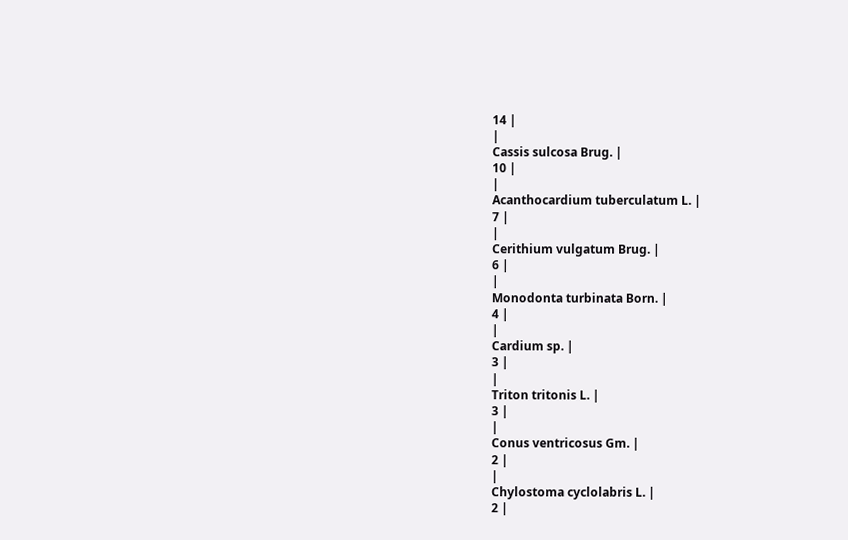14 |
|
Cassis sulcosa Brug. |
10 |
|
Acanthocardium tuberculatum L. |
7 |
|
Cerithium vulgatum Brug. |
6 |
|
Monodonta turbinata Born. |
4 |
|
Cardium sp. |
3 |
|
Triton tritonis L. |
3 |
|
Conus ventricosus Gm. |
2 |
|
Chylostoma cyclolabris L. |
2 |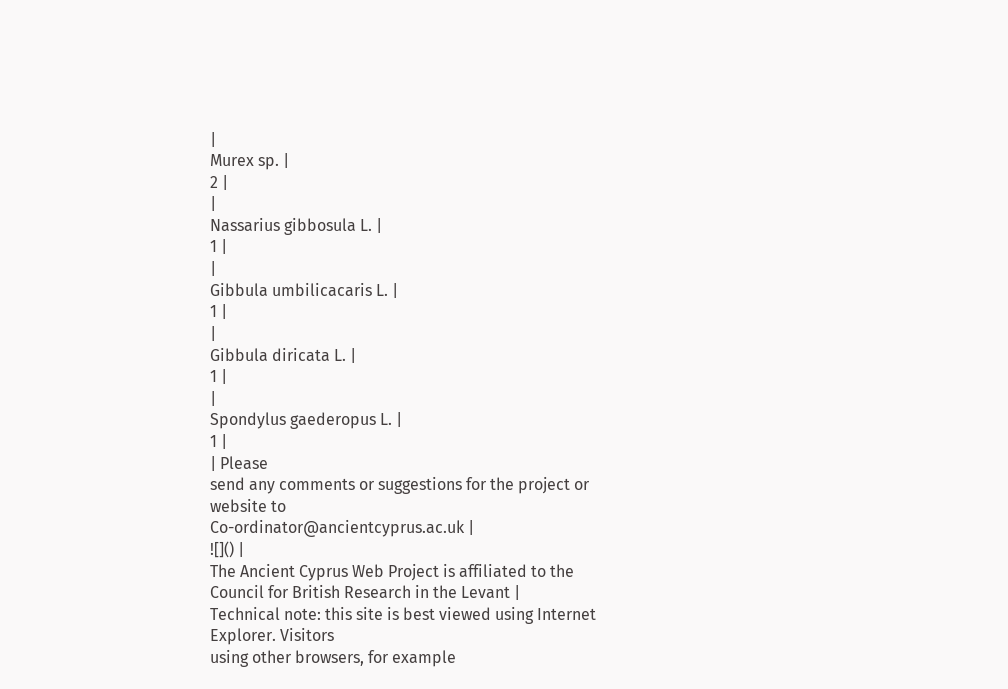|
Murex sp. |
2 |
|
Nassarius gibbosula L. |
1 |
|
Gibbula umbilicacaris L. |
1 |
|
Gibbula diricata L. |
1 |
|
Spondylus gaederopus L. |
1 |
| Please
send any comments or suggestions for the project or website to
Co-ordinator@ancientcyprus.ac.uk |
![]() |
The Ancient Cyprus Web Project is affiliated to the Council for British Research in the Levant |
Technical note: this site is best viewed using Internet Explorer. Visitors
using other browsers, for example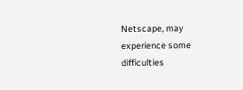Netscape, may experience some difficulties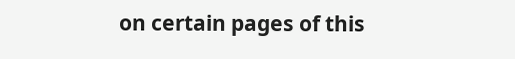on certain pages of this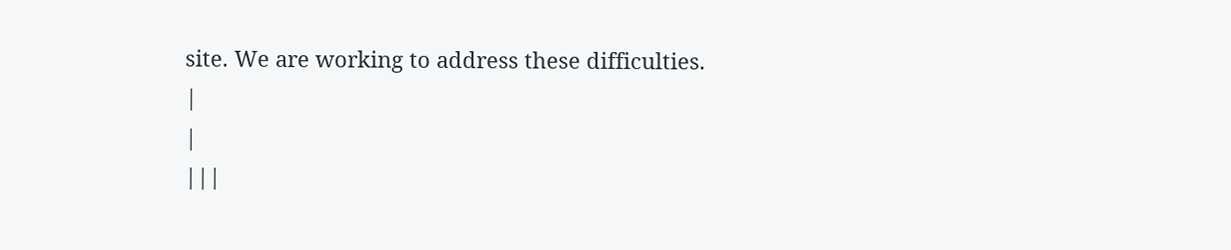site. We are working to address these difficulties.
|
|
|||